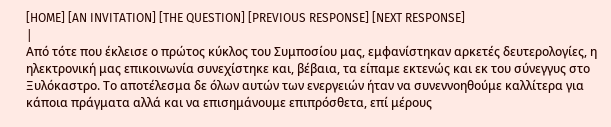[HOME] [AN INVITATION] [THE QUESTION] [PREVIOUS RESPONSE] [NEXT RESPONSE]
|
Από τότε που έκλεισε ο πρώτος κύκλος του Συμποσίου μας, εμφανίστηκαν αρκετές δευτερολογίες, η ηλεκτρονική μας επικοινωνία συνεχίστηκε και, βέβαια, τα είπαμε εκτενώς και εκ του σύνεγγυς στο Ξυλόκαστρο. Το αποτέλεσμα δε όλων αυτών των ενεργειών ήταν να συνεννοηθούμε καλλίτερα για κάποια πράγματα αλλά και να επισημάνουμε επιπρόσθετα, επί μέρους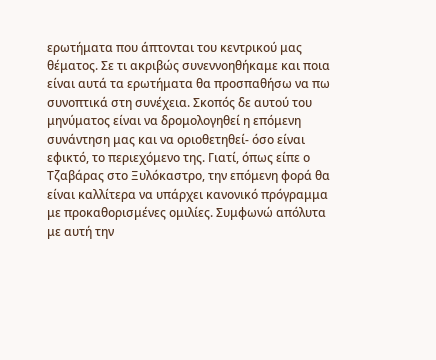ερωτήματα που άπτονται του κεντρικού μας θέματος. Σε τι ακριβώς συνεννοηθήκαμε και ποια είναι αυτά τα ερωτήματα θα προσπαθήσω να πω συνοπτικά στη συνέχεια. Σκοπός δε αυτού του μηνύματος είναι να δρομολογηθεί η επόμενη συνάντηση μας και να οριοθετηθεί- όσο είναι εφικτό, το περιεχόμενο της. Γιατί, όπως είπε ο Τζαβάρας στο Ξυλόκαστρο, την επόμενη φορά θα είναι καλλίτερα να υπάρχει κανονικό πρόγραμμα με προκαθορισμένες ομιλίες. Συμφωνώ απόλυτα με αυτή την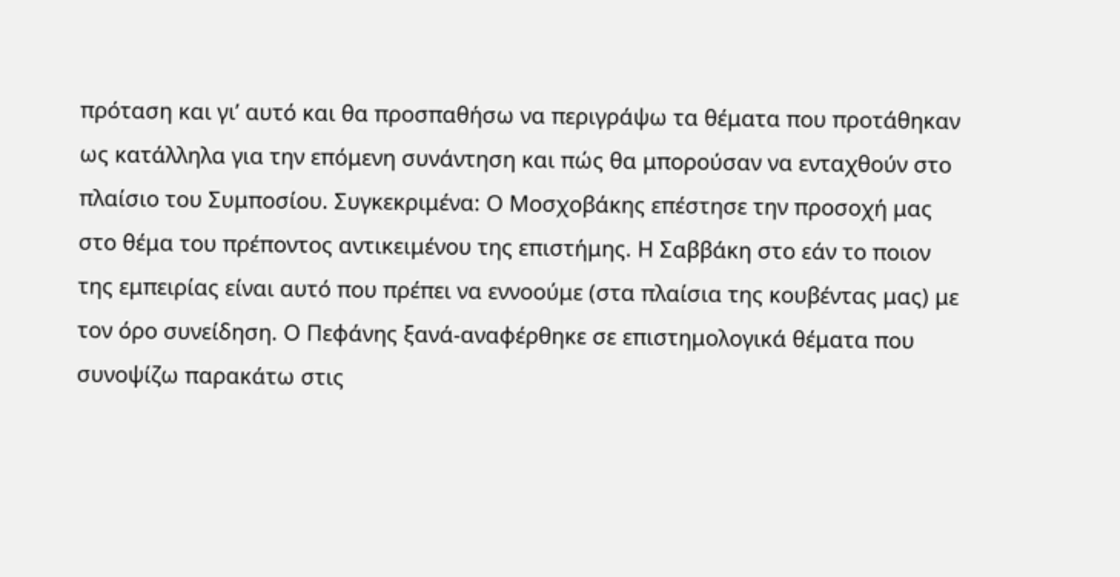πρόταση και γι’ αυτό και θα προσπαθήσω να περιγράψω τα θέματα που προτάθηκαν ως κατάλληλα για την επόμενη συνάντηση και πώς θα μπορούσαν να ενταχθούν στο πλαίσιο του Συμποσίου. Συγκεκριμένα: Ο Μοσχοβάκης επέστησε την προσοχή μας στο θέμα του πρέποντος αντικειμένου της επιστήμης. Η Σαββάκη στο εάν το ποιον της εμπειρίας είναι αυτό που πρέπει να εννοούμε (στα πλαίσια της κουβέντας μας) με τον όρο συνείδηση. Ο Πεφάνης ξανά-αναφέρθηκε σε επιστημολογικά θέματα που συνοψίζω παρακάτω στις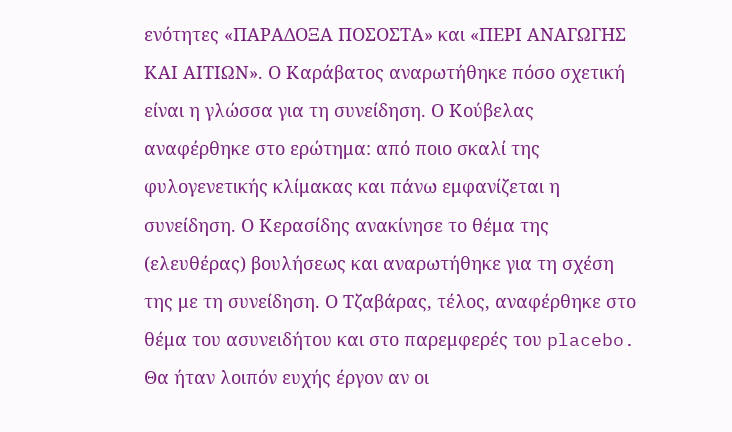ενότητες «ΠΑΡΑΔΟΞΑ ΠΟΣΟΣΤΑ» και «ΠΕΡΙ ΑΝΑΓΩΓΗΣ ΚΑΙ ΑΙΤΙΩΝ». Ο Καράβατος αναρωτήθηκε πόσο σχετική είναι η γλώσσα για τη συνείδηση. Ο Κούβελας αναφέρθηκε στο ερώτημα: από ποιο σκαλί της φυλογενετικής κλίμακας και πάνω εμφανίζεται η συνείδηση. Ο Κερασίδης ανακίνησε το θέμα της (ελευθέρας) βουλήσεως και αναρωτήθηκε για τη σχέση της με τη συνείδηση. Ο Τζαβάρας, τέλος, αναφέρθηκε στο θέμα του ασυνειδήτου και στο παρεμφερές του placebo. Θα ήταν λοιπόν ευχής έργον αν οι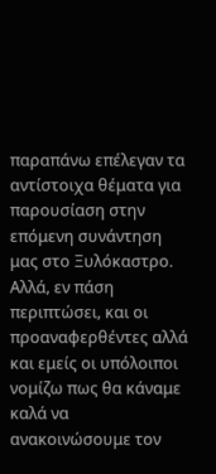παραπάνω επέλεγαν τα αντίστοιχα θέματα για παρουσίαση στην επόμενη συνάντηση μας στο Ξυλόκαστρο. Αλλά, εν πάση περιπτώσει, και οι προαναφερθέντες αλλά και εμείς οι υπόλοιποι νομίζω πως θα κάναμε καλά να ανακοινώσουμε τον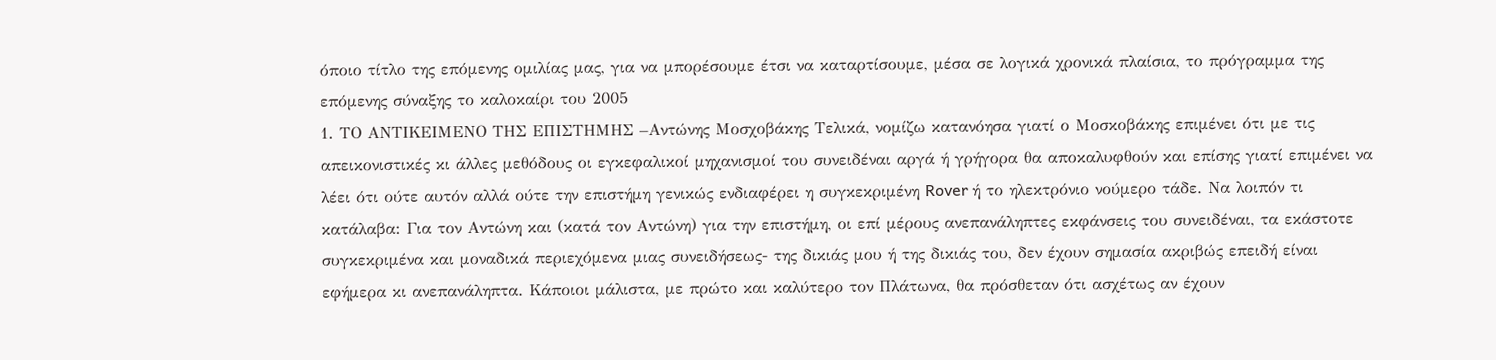όποιο τίτλο της επόμενης ομιλίας μας, για να μπορέσουμε έτσι να καταρτίσουμε, μέσα σε λογικά χρονικά πλαίσια, το πρόγραμμα της επόμενης σύναξης το καλοκαίρι του 2005
1. ΤΟ ΑΝΤΙΚΕΙΜΕΝΟ ΤΗΣ ΕΠΙΣΤΗΜΗΣ –Αντώνης Μοσχοβάκης Τελικά, νομίζω κατανόησα γιατί ο Μοσκοβάκης επιμένει ότι με τις απεικονιστικές κι άλλες μεθόδους οι εγκεφαλικοί μηχανισμοί του συνειδέναι αργά ή γρήγορα θα αποκαλυφθούν και επίσης γιατί επιμένει να λέει ότι ούτε αυτόν αλλά ούτε την επιστήμη γενικώς ενδιαφέρει η συγκεκριμένη Rover ή το ηλεκτρόνιο νούμερο τάδε. Να λοιπόν τι κατάλαβα: Για τον Αντώνη και (κατά τον Αντώνη) για την επιστήμη, οι επί μέρους ανεπανάληπτες εκφάνσεις του συνειδέναι, τα εκάστοτε συγκεκριμένα και μοναδικά περιεχόμενα μιας συνειδήσεως- της δικιάς μου ή της δικιάς του, δεν έχουν σημασία ακριβώς επειδή είναι εφήμερα κι ανεπανάληπτα. Κάποιοι μάλιστα, με πρώτο και καλύτερο τον Πλάτωνα, θα πρόσθεταν ότι ασχέτως αν έχουν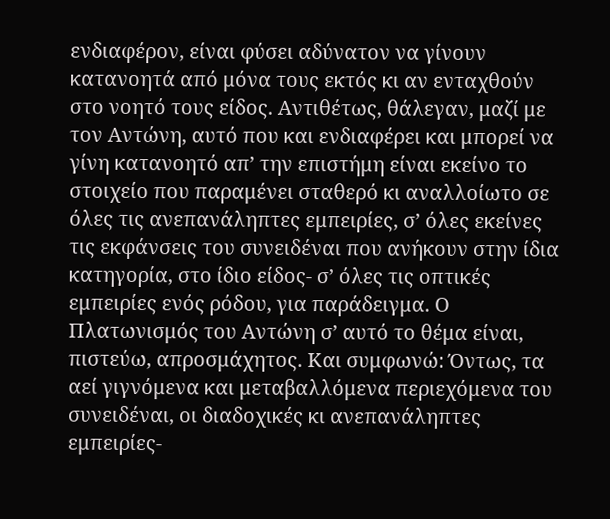ενδιαφέρον, είναι φύσει αδύνατον να γίνουν κατανοητά από μόνα τους εκτός κι αν ενταχθούν στο νοητό τους είδος. Αντιθέτως, θάλεγαν, μαζί με τον Αντώνη, αυτό που και ενδιαφέρει και μπορεί να γίνη κατανοητό απ’ την επιστήμη είναι εκείνο το στοιχείο που παραμένει σταθερό κι αναλλοίωτο σε όλες τις ανεπανάληπτες εμπειρίες, σ’ όλες εκείνες τις εκφάνσεις του συνειδέναι που ανήκουν στην ίδια κατηγορία, στο ίδιο είδος- σ’ όλες τις οπτικές εμπειρίες ενός ρόδου, για παράδειγμα. Ο Πλατωνισμός του Αντώνη σ’ αυτό το θέμα είναι, πιστεύω, απροσμάχητος. Και συμφωνώ: Όντως, τα αεί γιγνόμενα και μεταβαλλόμενα περιεχόμενα του συνειδέναι, οι διαδοχικές κι ανεπανάληπτες εμπειρίες-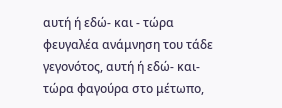αυτή ή εδώ- και - τώρα φευγαλέα ανάμνηση του τάδε γεγονότος, αυτή ή εδώ- και- τώρα φαγούρα στο μέτωπο,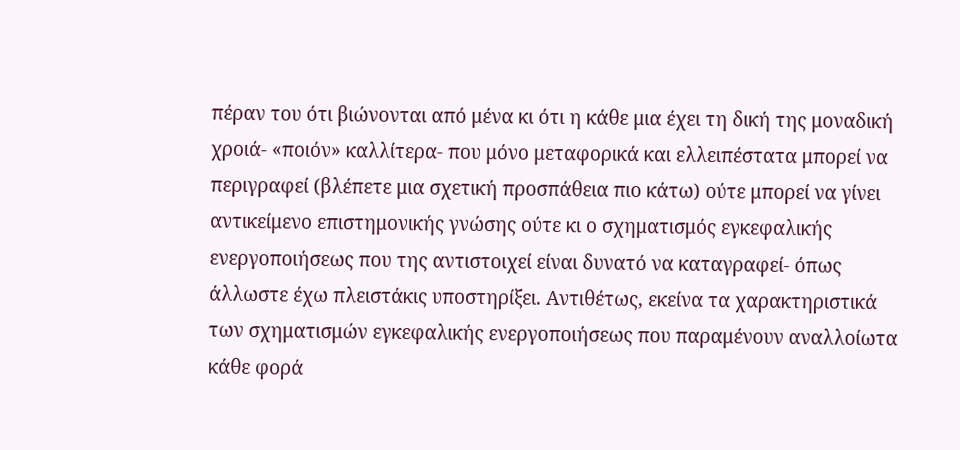πέραν του ότι βιώνονται από μένα κι ότι η κάθε μια έχει τη δική της μοναδική χροιά- «ποιόν» καλλίτερα- που μόνο μεταφορικά και ελλειπέστατα μπορεί να περιγραφεί (βλέπετε μια σχετική προσπάθεια πιο κάτω) ούτε μπορεί να γίνει αντικείμενο επιστημονικής γνώσης ούτε κι ο σχηματισμός εγκεφαλικής ενεργοποιήσεως που της αντιστοιχεί είναι δυνατό να καταγραφεί- όπως άλλωστε έχω πλειστάκις υποστηρίξει. Αντιθέτως, εκείνα τα χαρακτηριστικά των σχηματισμών εγκεφαλικής ενεργοποιήσεως που παραμένουν αναλλοίωτα κάθε φορά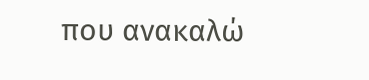που ανακαλώ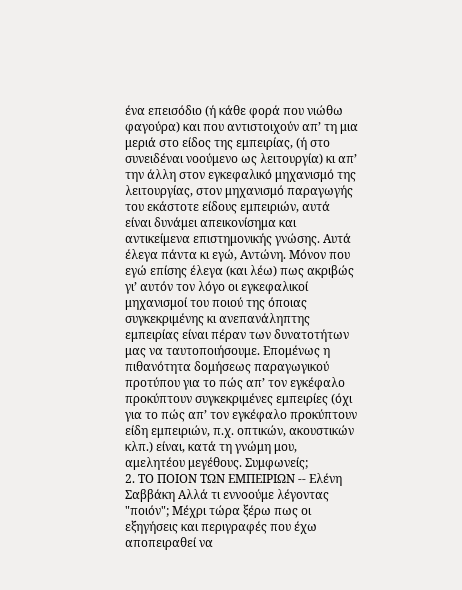ένα επεισόδιο (ή κάθε φορά που νιώθω φαγούρα) και που αντιστοιχούν απ’ τη μια μεριά στο είδος της εμπειρίας, (ή στο συνειδέναι νοούμενο ως λειτουργία) κι απ’ την άλλη στον εγκεφαλικό μηχανισμό της λειτουργίας, στον μηχανισμό παραγωγής του εκάστοτε είδους εμπειριών, αυτά είναι δυνάμει απεικονίσημα και αντικείμενα επιστημονικής γνώσης. Αυτά έλεγα πάντα κι εγώ, Αντώνη. Μόνον που εγώ επίσης έλεγα (και λέω) πως ακριβώς γι’ αυτόν τον λόγο οι εγκεφαλικοί μηχανισμοί του ποιού της όποιας συγκεκριμένης κι ανεπανάληπτης εμπειρίας είναι πέραν των δυνατοτήτων μας να ταυτοποιήσουμε. Επομένως η πιθανότητα δομήσεως παραγωγικού προτύπου για το πώς απ’ τον εγκέφαλο προκύπτουν συγκεκριμένες εμπειρίες (όχι για το πώς απ’ τον εγκέφαλο προκύπτουν είδη εμπειριών, π.χ. οπτικών, ακουστικών κλπ.) είναι, κατά τη γνώμη μου, αμελητέου μεγέθους. Συμφωνείς;
2. ΤΟ ΠΟΙΟΝ ΤΩΝ ΕΜΠΕΙΡΙΩΝ -- Ελένη Σαββάκη Αλλά τι εννοούμε λέγοντας "ποιόν"; Μέχρι τώρα ξέρω πως οι εξηγήσεις και περιγραφές που έχω αποπειραθεί να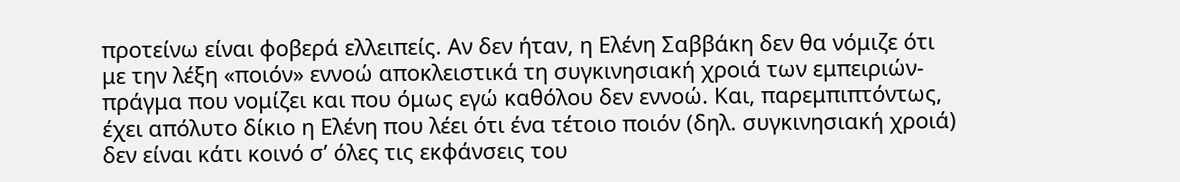προτείνω είναι φοβερά ελλειπείς. Αν δεν ήταν, η Ελένη Σαββάκη δεν θα νόμιζε ότι με την λέξη «ποιόν» εννοώ αποκλειστικά τη συγκινησιακή χροιά των εμπειριών- πράγμα που νομίζει και που όμως εγώ καθόλου δεν εννοώ. Και, παρεμπιπτόντως, έχει απόλυτο δίκιο η Ελένη που λέει ότι ένα τέτοιο ποιόν (δηλ. συγκινησιακή χροιά) δεν είναι κάτι κοινό σ’ όλες τις εκφάνσεις του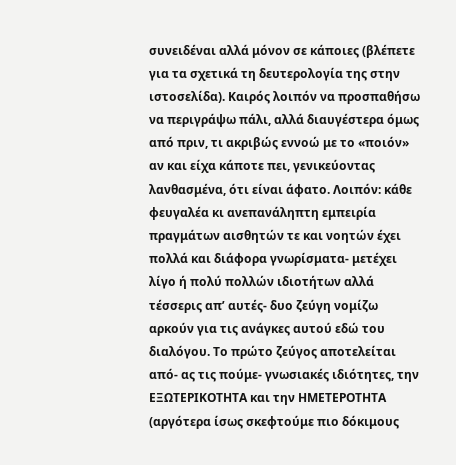συνειδέναι αλλά μόνον σε κάποιες (βλέπετε για τα σχετικά τη δευτερολογία της στην ιστοσελίδα). Καιρός λοιπόν να προσπαθήσω να περιγράψω πάλι, αλλά διαυγέστερα όμως από πριν, τι ακριβώς εννοώ με το «ποιόν» αν και είχα κάποτε πει, γενικεύοντας λανθασμένα, ότι είναι άφατο. Λοιπόν: κάθε φευγαλέα κι ανεπανάληπτη εμπειρία πραγμάτων αισθητών τε και νοητών έχει πολλά και διάφορα γνωρίσματα- μετέχει λίγο ή πολύ πολλών ιδιοτήτων αλλά τέσσερις απ’ αυτές- δυο ζεύγη νομίζω αρκούν για τις ανάγκες αυτού εδώ του διαλόγου. Το πρώτο ζεύγος αποτελείται από- ας τις πούμε- γνωσιακές ιδιότητες, την ΕΞΩΤΕΡΙΚΟΤΗΤΑ και την ΗΜΕΤΕΡΟΤΗΤΑ (αργότερα ίσως σκεφτούμε πιο δόκιμους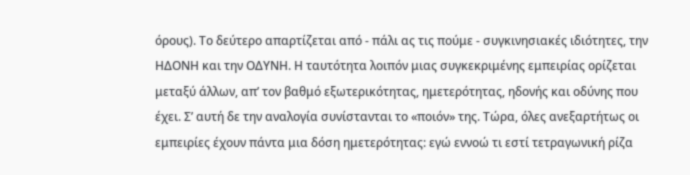όρους). Το δεύτερο απαρτίζεται από - πάλι ας τις πούμε - συγκινησιακές ιδιότητες, την ΗΔΟΝΗ και την ΟΔΥΝΗ. Η ταυτότητα λοιπόν μιας συγκεκριμένης εμπειρίας ορίζεται μεταξύ άλλων, απ’ τον βαθμό εξωτερικότητας, ημετερότητας, ηδονής και οδύνης που έχει. Σ’ αυτή δε την αναλογία συνίστανται το «ποιόν» της. Τώρα, όλες ανεξαρτήτως οι εμπειρίες έχουν πάντα μια δόση ημετερότητας: εγώ εννοώ τι εστί τετραγωνική ρίζα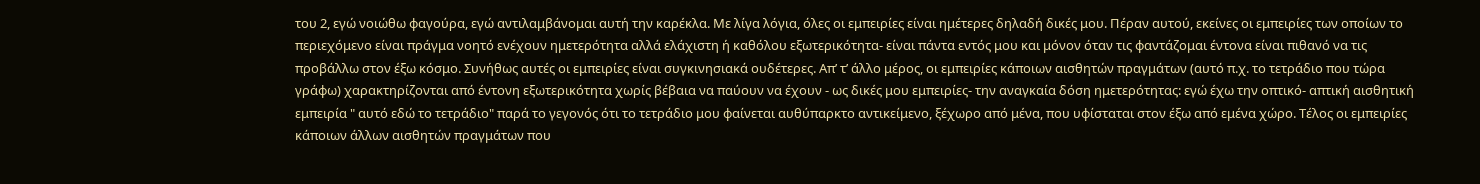του 2, εγώ νοιώθω φαγούρα, εγώ αντιλαμβάνομαι αυτή την καρέκλα. Με λίγα λόγια, όλες οι εμπειρίες είναι ημέτερες δηλαδή δικές μου. Πέραν αυτού, εκείνες οι εμπειρίες των οποίων το περιεχόμενο είναι πράγμα νοητό ενέχουν ημετερότητα αλλά ελάχιστη ή καθόλου εξωτερικότητα- είναι πάντα εντός μου και μόνον όταν τις φαντάζομαι έντονα είναι πιθανό να τις προβάλλω στον έξω κόσμο. Συνήθως αυτές οι εμπειρίες είναι συγκινησιακά ουδέτερες. Απ’ τ’ άλλο μέρος, οι εμπειρίες κάποιων αισθητών πραγμάτων (αυτό π.χ. το τετράδιο που τώρα γράφω) χαρακτηρίζονται από έντονη εξωτερικότητα χωρίς βέβαια να παύουν να έχουν - ως δικές μου εμπειρίες- την αναγκαία δόση ημετερότητας: εγώ έχω την οπτικό- απτική αισθητική εμπειρία " αυτό εδώ το τετράδιο" παρά το γεγονός ότι το τετράδιο μου φαίνεται αυθύπαρκτο αντικείμενο, ξέχωρο από μένα, που υφίσταται στον έξω από εμένα χώρο. Τέλος οι εμπειρίες κάποιων άλλων αισθητών πραγμάτων που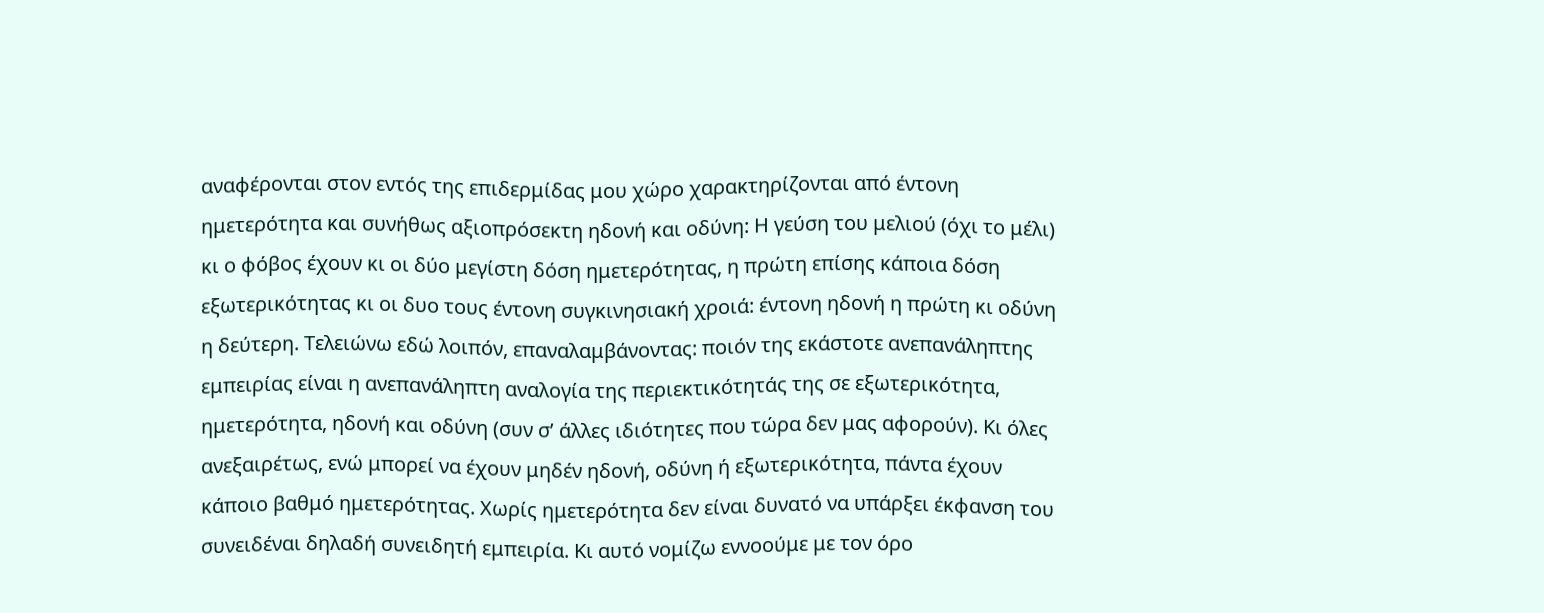αναφέρονται στον εντός της επιδερμίδας μου χώρο χαρακτηρίζονται από έντονη ημετερότητα και συνήθως αξιοπρόσεκτη ηδονή και οδύνη: Η γεύση του μελιού (όχι το μέλι) κι ο φόβος έχουν κι οι δύο μεγίστη δόση ημετερότητας, η πρώτη επίσης κάποια δόση εξωτερικότητας κι οι δυο τους έντονη συγκινησιακή χροιά: έντονη ηδονή η πρώτη κι οδύνη η δεύτερη. Τελειώνω εδώ λοιπόν, επαναλαμβάνοντας: ποιόν της εκάστοτε ανεπανάληπτης εμπειρίας είναι η ανεπανάληπτη αναλογία της περιεκτικότητάς της σε εξωτερικότητα, ημετερότητα, ηδονή και οδύνη (συν σ’ άλλες ιδιότητες που τώρα δεν μας αφορούν). Κι όλες ανεξαιρέτως, ενώ μπορεί να έχουν μηδέν ηδονή, οδύνη ή εξωτερικότητα, πάντα έχουν κάποιο βαθμό ημετερότητας. Χωρίς ημετερότητα δεν είναι δυνατό να υπάρξει έκφανση του συνειδέναι δηλαδή συνειδητή εμπειρία. Κι αυτό νομίζω εννοούμε με τον όρο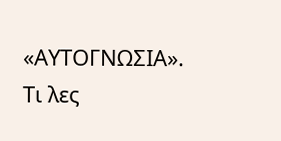«ΑΥΤΟΓΝΩΣΙΑ». Τι λες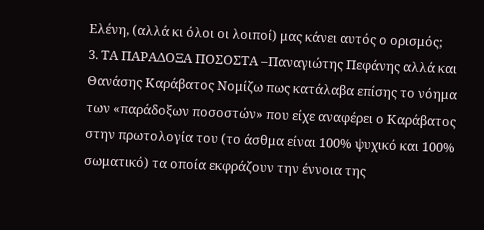Ελένη, (αλλά κι όλοι οι λοιποί) μας κάνει αυτός ο ορισμός;
3. ΤΑ ΠΑΡΑΔΟΞΑ ΠΟΣΟΣΤΑ –Παναγιώτης Πεφάνης αλλά και Θανάσης Καράβατος Νομίζω πως κατάλαβα επίσης το νόημα των «παράδοξων ποσοστών» που είχε αναφέρει ο Καράβατος στην πρωτολογία του (το άσθμα είναι 100% ψυχικό και 100% σωματικό) τα οποία εκφράζουν την έννοια της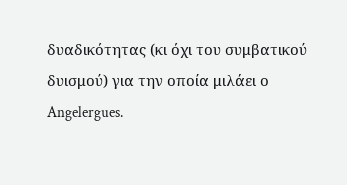δυαδικότητας (κι όχι του συμβατικού δυισμού) για την οποία μιλάει ο Angelergues.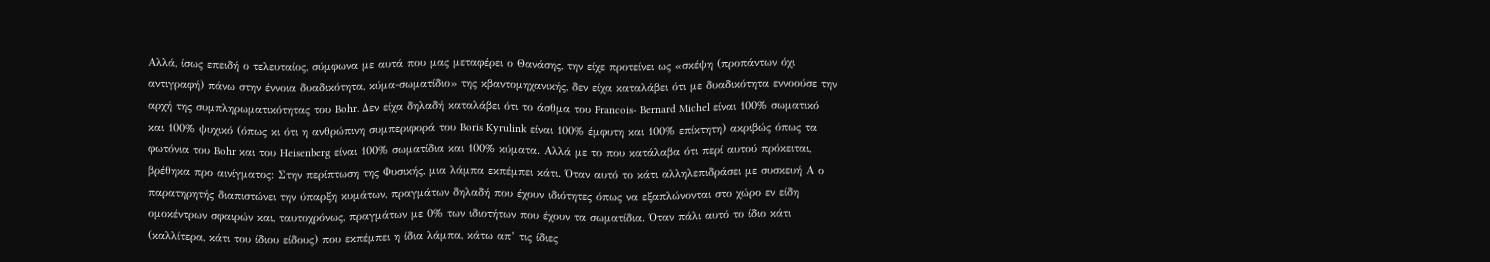Αλλά, ίσως επειδή ο τελευταίος, σύμφωνα με αυτά που μας μεταφέρει ο Θανάσης, την είχε προτείνει ως «σκέψη (προπάντων όχι αντιγραφή) πάνω στην έννοια δυαδικότητα, κύμα-σωματίδιο» της κβαντομηχανικής, δεν είχα καταλάβει ότι με δυαδικότητα εννοούσε την αρχή της συμπληρωματικότητας του Bohr. Δεν είχα δηλαδή καταλάβει ότι το άσθμα του Francois- Bernard Michel είναι 100% σωματικό και 100% ψυχικό (όπως κι ότι η ανθρώπινη συμπεριφορά του Boris Kyrulink είναι 100% έμφυτη και 100% επίκτητη) ακριβώς όπως τα φωτόνια του Bohr και του Heisenberg είναι 100% σωματίδια και 100% κύματα. Αλλά με το που κατάλαβα ότι περί αυτού πρόκειται, βρέθηκα προ αινίγματος: Στην περίπτωση της Φυσικής, μια λάμπα εκπέμπει κάτι. Όταν αυτό το κάτι αλληλεπιδράσει με συσκευή Α ο παρατηρητής διαπιστώνει την ύπαρξη κυμάτων, πραγμάτων δηλαδή που έχουν ιδιότητες όπως να εξαπλώνονται στο χώρο εν είδη ομοκέντρων σφαιρών και, ταυτοχρόνως, πραγμάτων με 0% των ιδιοτήτων που έχουν τα σωματίδια. Όταν πάλι αυτό το ίδιο κάτι (καλλίτερα, κάτι του ίδιου είδους) που εκπέμπει η ίδια λάμπα, κάτω απ’ τις ίδιες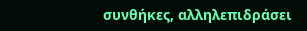συνθήκες, αλληλεπιδράσει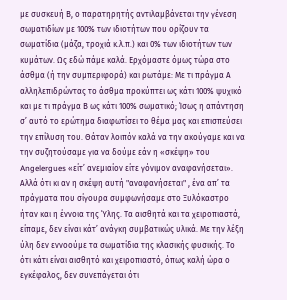με συσκευή Β, ο παρατηρητής αντιλαμβάνεται την γένεση σωματιδίων με 100% των ιδιοτήτων που ορίζουν τα σωματίδια (μάζα, τροχιά κ.λ.π.) και 0% των ιδιοτήτων των κυμάτων. Ως εδώ πάμε καλά. Ερχόμαστε όμως τώρα στο άσθμα (ή την συμπεριφορά) και ρωτάμε: Με τι πράγμα Α αλληλεπιδρώντας το άσθμα προκύπτει ως κάτι 100% ψυχικό και με τι πράγμα Β ως κάτι 100% σωματικό; Ίσως η απάντηση σ’ αυτό το ερώτημα διαφωτίσει το θέμα μας και επισπεύσει την επίλυση του. Θάταν λοιπόν καλά να την ακούγαμε και να την συζητούσαμε για να δούμε εάν η «σκέψη» του Angelergues «είτ’ ανεμιαίον είτε γόνιμον αναφανήσεται». Αλλά ότι κι αν η σκέψη αυτή "αναφανήσεται" , ένα απ’ τα πράγματα που σίγουρα συμφωνήσαμε στο Ξυλόκαστρο ήταν και η έννοια της Ύλης. Τα αισθητά και τα χειροπιαστά, είπαμε, δεν είναι κάτ’ ανάγκη συμβατικώς υλικά. Με την λέξη ύλη δεν εννοούμε τα σωματίδια της κλασικής φυσικής. Το ότι κάτι είναι αισθητό και χειροπιαστό, όπως καλή ώρα ο εγκέφαλος, δεν συνεπάγεται ότι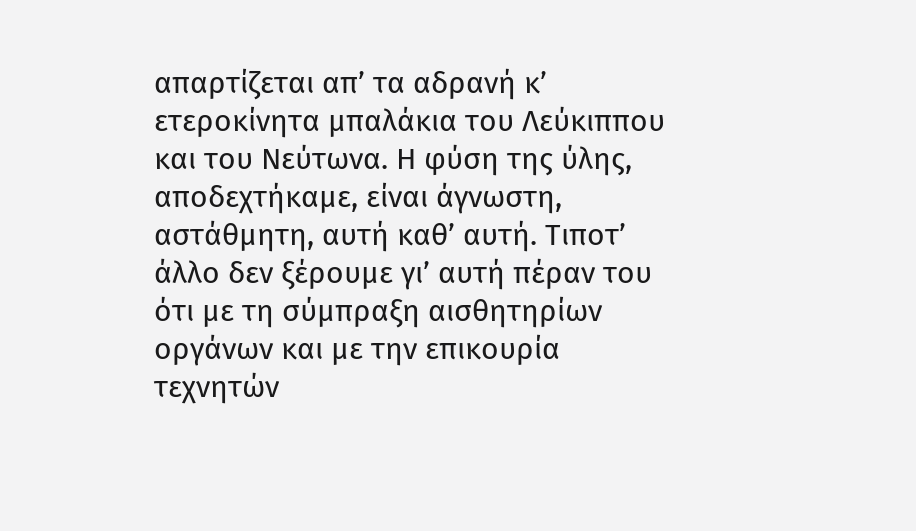απαρτίζεται απ’ τα αδρανή κ’ ετεροκίνητα μπαλάκια του Λεύκιππου και του Νεύτωνα. Η φύση της ύλης, αποδεχτήκαμε, είναι άγνωστη, αστάθμητη, αυτή καθ’ αυτή. Τιποτ’ άλλο δεν ξέρουμε γι’ αυτή πέραν του ότι με τη σύμπραξη αισθητηρίων οργάνων και με την επικουρία τεχνητών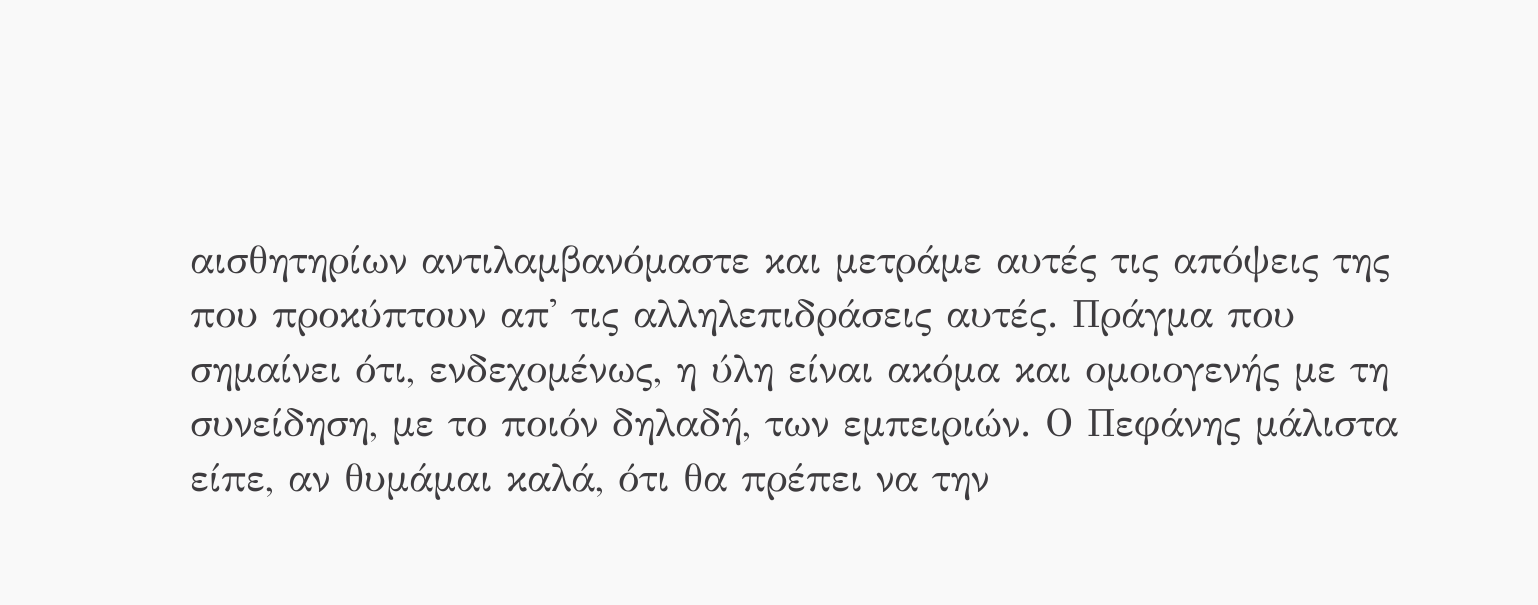αισθητηρίων αντιλαμβανόμαστε και μετράμε αυτές τις απόψεις της που προκύπτουν απ' τις αλληλεπιδράσεις αυτές. Πράγμα που σημαίνει ότι, ενδεχομένως, η ύλη είναι ακόμα και ομοιογενής με τη συνείδηση, με το ποιόν δηλαδή, των εμπειριών. Ο Πεφάνης μάλιστα είπε, αν θυμάμαι καλά, ότι θα πρέπει να την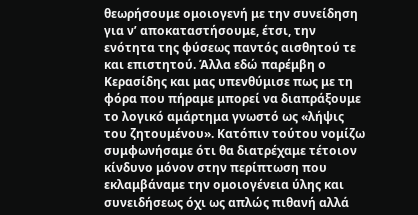θεωρήσουμε ομοιογενή με την συνείδηση για ν’ αποκαταστήσουμε, έτσι, την ενότητα της φύσεως παντός αισθητού τε και επιστητού. Άλλα εδώ παρέμβη ο Κερασίδης και μας υπενθύμισε πως με τη φόρα που πήραμε μπορεί να διαπράξουμε το λογικό αμάρτημα γνωστό ως «λήψις του ζητουμένου». Κατόπιν τούτου νομίζω συμφωνήσαμε ότι θα διατρέχαμε τέτοιον κίνδυνο μόνον στην περίπτωση που εκλαμβάναμε την ομοιογένεια ύλης και συνειδήσεως όχι ως απλώς πιθανή αλλά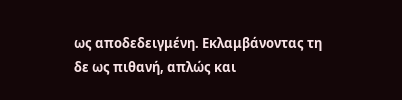ως αποδεδειγμένη. Εκλαμβάνοντας τη δε ως πιθανή, απλώς και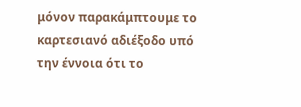μόνον παρακάμπτουμε το καρτεσιανό αδιέξοδο υπό την έννοια ότι το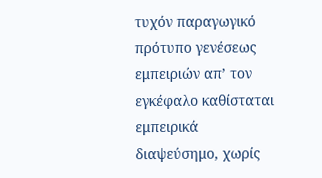τυχόν παραγωγικό πρότυπο γενέσεως εμπειριών απ’ τον εγκέφαλο καθίσταται εμπειρικά διαψεύσημο, χωρίς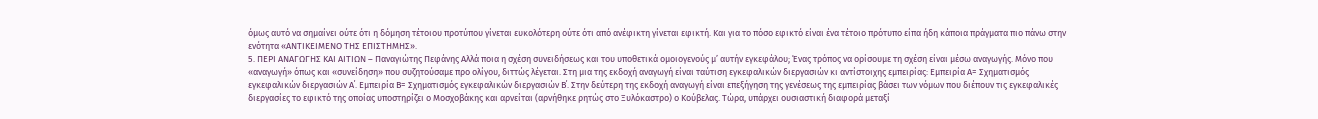όμως αυτό να σημαίνει ούτε ότι η δόμηση τέτοιου προτύπου γίνεται ευκολότερη ούτε ότι από ανέφικτη γίνεται εφικτή. Και για το πόσο εφικτό είναι ένα τέτοιο πρότυπο είπα ήδη κάποια πράγματα πιο πάνω στην ενότητα «ΑΝΤΙΚΕΙΜΕΝΟ ΤΗΣ ΕΠΙΣΤΗΜΗΣ».
5. ΠΕΡΙ ΑΝΑΓΩΓΗΣ ΚΑΙ ΑΙΤΙΩΝ – Παναγιώτης Πεφάνης Αλλά ποια η σχέση συνειδήσεως και του υποθετικά ομοιογενούς μ’ αυτήν εγκεφάλου; Ένας τρόπος να ορίσουμε τη σχέση είναι μέσω αναγωγής. Μόνο που «αναγωγή» όπως και «συνείδηση» που συζητούσαμε προ ολίγου, διττώς λέγεται. Στη μια της εκδοχή αναγωγή είναι ταύτιση εγκεφαλικών διεργασιών κι αντίστοιχης εμπειρίας: Εμπειρία Α= Σχηματισμός εγκεφαλικών διεργασιών Α΄. Εμπειρία Β= Σχηματισμός εγκεφαλικών διεργασιών Β΄. Στην δεύτερη της εκδοχή αναγωγή είναι επεξήγηση της γενέσεως της εμπειρίας βάσει των νόμων που διέπουν τις εγκεφαλικές διεργασίες το εφικτό της οποίας υποστηρίζει ο Μοσχοβάκης και αρνείται (αρνήθηκε ρητώς στο Ξυλόκαστρο) ο Κούβελας. Τώρα, υπάρχει ουσιαστική διαφορά μεταξί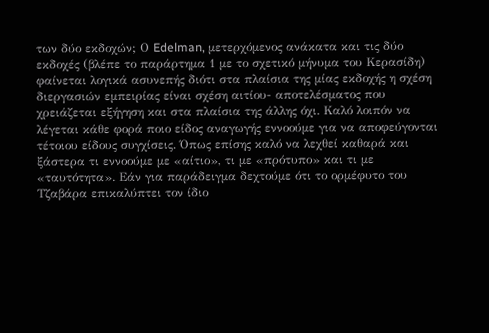των δύο εκδοχών; Ο Edelman, μετερχόμενος ανάκατα και τις δύο εκδοχές (βλέπε το παράρτημα 1 με το σχετικό μήνυμα του Κερασίδη) φαίνεται λογικά ασυνεπής διότι στα πλαίσια της μίας εκδοχής η σχέση διεργασιών εμπειρίας είναι σχέση αιτίου- αποτελέσματος που χρειάζεται εξήγηση και στα πλαίσια της άλλης όχι. Καλό λοιπόν να λέγεται κάθε φορά ποιο είδος αναγωγής εννοούμε για να αποφεύγονται τέτοιου είδους συγχίσεις. Όπως επίσης καλό να λεχθεί καθαρά και ξάστερα τι εννοούμε με «αίτιο», τι με «πρότυπο» και τι με «ταυτότητα». Εάν για παράδειγμα δεχτούμε ότι το ορμέφυτο του Τζαβάρα επικαλύπτει τον ίδιο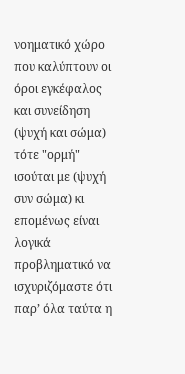νοηματικό χώρο που καλύπτουν οι όροι εγκέφαλος και συνείδηση (ψυχή και σώμα) τότε "ορμή" ισούται με (ψυχή συν σώμα) κι επομένως είναι λογικά προβληματικό να ισχυριζόμαστε ότι παρ’ όλα ταύτα η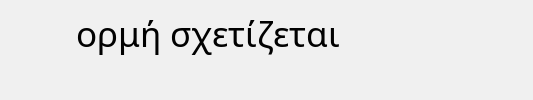ορμή σχετίζεται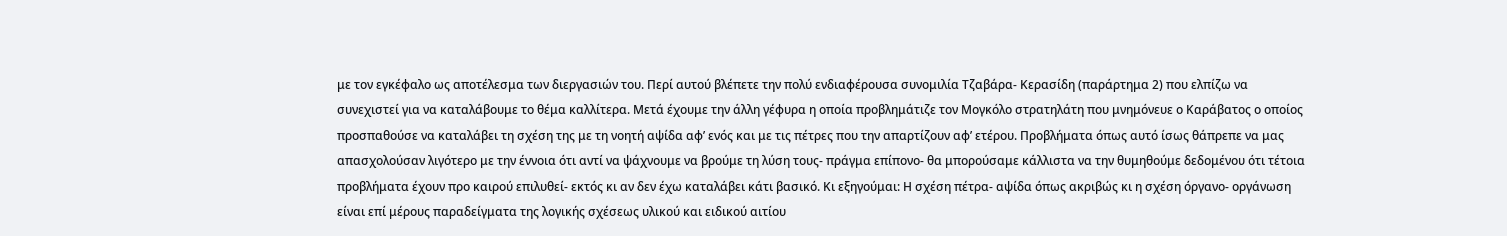με τον εγκέφαλο ως αποτέλεσμα των διεργασιών του. Περί αυτού βλέπετε την πολύ ενδιαφέρουσα συνομιλία Τζαβάρα- Κερασίδη (παράρτημα 2) που ελπίζω να συνεχιστεί για να καταλάβουμε το θέμα καλλίτερα. Μετά έχουμε την άλλη γέφυρα η οποία προβλημάτιζε τον Μογκόλο στρατηλάτη που μνημόνευε ο Καράβατος ο οποίος προσπαθούσε να καταλάβει τη σχέση της με τη νοητή αψίδα αφ’ ενός και με τις πέτρες που την απαρτίζουν αφ’ ετέρου. Προβλήματα όπως αυτό ίσως θάπρεπε να μας απασχολούσαν λιγότερο με την έννοια ότι αντί να ψάχνουμε να βρούμε τη λύση τους- πράγμα επίπονο- θα μπορούσαμε κάλλιστα να την θυμηθούμε δεδομένου ότι τέτοια προβλήματα έχουν προ καιρού επιλυθεί- εκτός κι αν δεν έχω καταλάβει κάτι βασικό. Κι εξηγούμαι: Η σχέση πέτρα- αψίδα όπως ακριβώς κι η σχέση όργανο- οργάνωση είναι επί μέρους παραδείγματα της λογικής σχέσεως υλικού και ειδικού αιτίου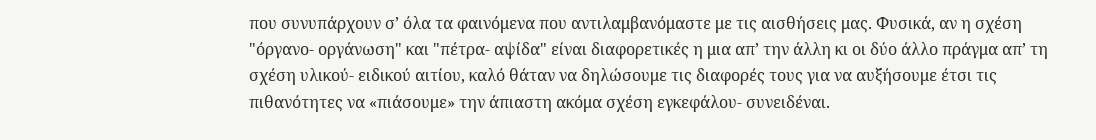που συνυπάρχουν σ’ όλα τα φαινόμενα που αντιλαμβανόμαστε με τις αισθήσεις μας. Φυσικά, αν η σχέση "όργανο- οργάνωση" και "πέτρα- αψίδα" είναι διαφορετικές η μια απ’ την άλλη κι οι δύο άλλο πράγμα απ’ τη σχέση υλικού- ειδικού αιτίου, καλό θάταν να δηλώσουμε τις διαφορές τους για να αυξήσουμε έτσι τις πιθανότητες να «πιάσουμε» την άπιαστη ακόμα σχέση εγκεφάλου- συνειδέναι.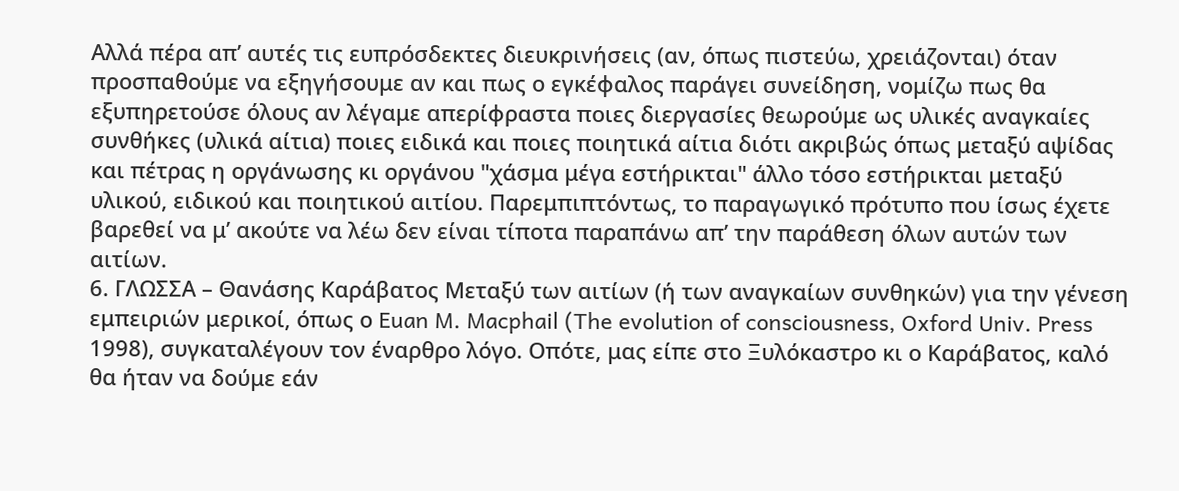Αλλά πέρα απ’ αυτές τις ευπρόσδεκτες διευκρινήσεις (αν, όπως πιστεύω, χρειάζονται) όταν προσπαθούμε να εξηγήσουμε αν και πως ο εγκέφαλος παράγει συνείδηση, νομίζω πως θα εξυπηρετούσε όλους αν λέγαμε απερίφραστα ποιες διεργασίες θεωρούμε ως υλικές αναγκαίες συνθήκες (υλικά αίτια) ποιες ειδικά και ποιες ποιητικά αίτια διότι ακριβώς όπως μεταξύ αψίδας και πέτρας η οργάνωσης κι οργάνου "χάσμα μέγα εστήρικται" άλλο τόσο εστήρικται μεταξύ υλικού, ειδικού και ποιητικού αιτίου. Παρεμπιπτόντως, το παραγωγικό πρότυπο που ίσως έχετε βαρεθεί να μ’ ακούτε να λέω δεν είναι τίποτα παραπάνω απ’ την παράθεση όλων αυτών των αιτίων.
6. ΓΛΩΣΣΑ – Θανάσης Καράβατος Μεταξύ των αιτίων (ή των αναγκαίων συνθηκών) για την γένεση εμπειριών μερικοί, όπως ο Euan M. Macphail (The evolution of consciousness, Oxford Univ. Press 1998), συγκαταλέγουν τον έναρθρο λόγο. Οπότε, μας είπε στο Ξυλόκαστρο κι ο Καράβατος, καλό θα ήταν να δούμε εάν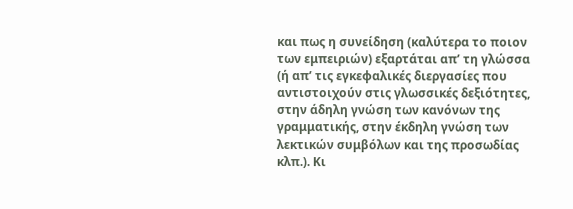και πως η συνείδηση (καλύτερα το ποιον των εμπειριών) εξαρτάται απ’ τη γλώσσα (ή απ’ τις εγκεφαλικές διεργασίες που αντιστοιχούν στις γλωσσικές δεξιότητες, στην άδηλη γνώση των κανόνων της γραμματικής, στην έκδηλη γνώση των λεκτικών συμβόλων και της προσωδίας κλπ.). Κι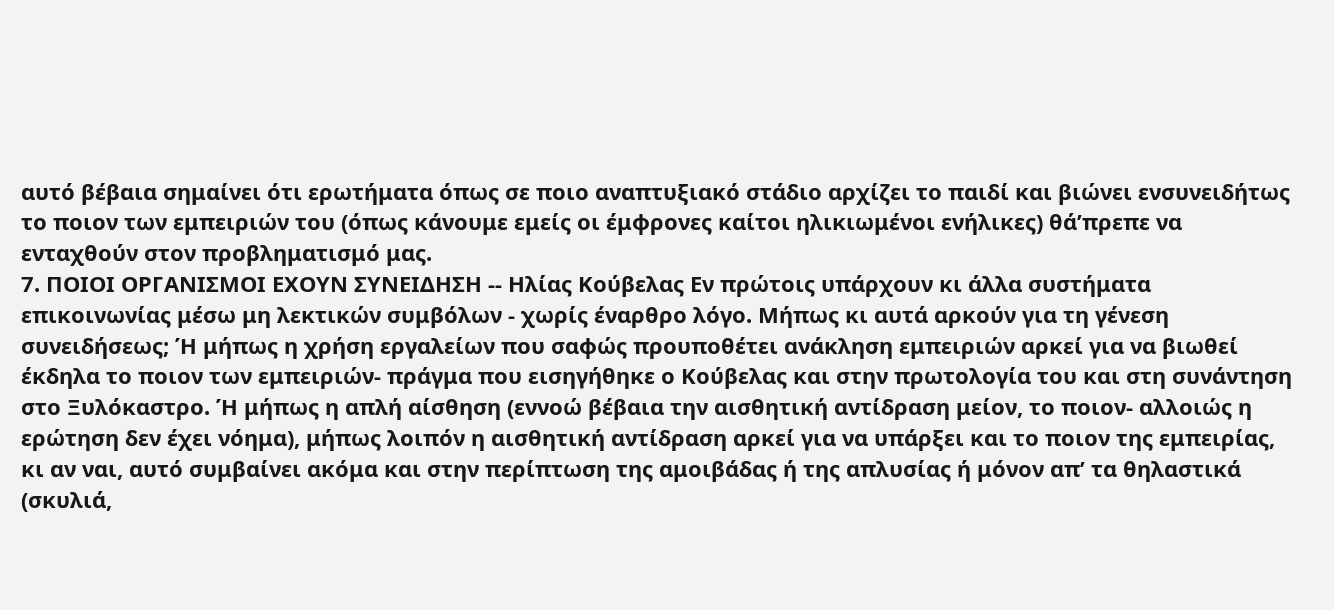αυτό βέβαια σημαίνει ότι ερωτήματα όπως σε ποιο αναπτυξιακό στάδιο αρχίζει το παιδί και βιώνει ενσυνειδήτως το ποιον των εμπειριών του (όπως κάνουμε εμείς οι έμφρονες καίτοι ηλικιωμένοι ενήλικες) θά’πρεπε να ενταχθούν στον προβληματισμό μας.
7. ΠΟΙΟΙ ΟΡΓΑΝΙΣΜΟΙ ΕΧΟΥΝ ΣΥΝΕΙΔΗΣΗ -- Ηλίας Κούβελας Εν πρώτοις υπάρχουν κι άλλα συστήματα επικοινωνίας μέσω μη λεκτικών συμβόλων - χωρίς έναρθρο λόγο. Μήπως κι αυτά αρκούν για τη γένεση συνειδήσεως; Ή μήπως η χρήση εργαλείων που σαφώς προυποθέτει ανάκληση εμπειριών αρκεί για να βιωθεί έκδηλα το ποιον των εμπειριών- πράγμα που εισηγήθηκε ο Κούβελας και στην πρωτολογία του και στη συνάντηση στο Ξυλόκαστρο. Ή μήπως η απλή αίσθηση (εννοώ βέβαια την αισθητική αντίδραση μείον, το ποιον- αλλοιώς η ερώτηση δεν έχει νόημα), μήπως λοιπόν η αισθητική αντίδραση αρκεί για να υπάρξει και το ποιον της εμπειρίας, κι αν ναι, αυτό συμβαίνει ακόμα και στην περίπτωση της αμοιβάδας ή της απλυσίας ή μόνον απ’ τα θηλαστικά (σκυλιά,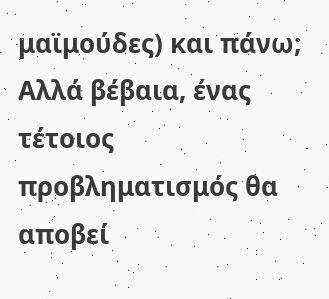μαϊμούδες) και πάνω; Αλλά βέβαια, ένας τέτοιος προβληματισμός θα αποβεί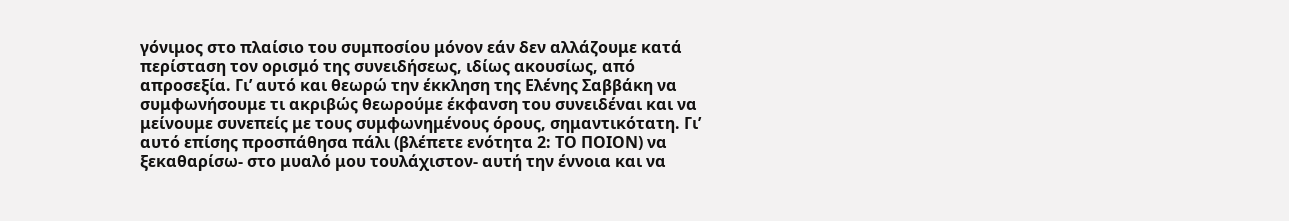γόνιμος στο πλαίσιο του συμποσίου μόνον εάν δεν αλλάζουμε κατά περίσταση τον ορισμό της συνειδήσεως, ιδίως ακουσίως, από απροσεξία. Γι’ αυτό και θεωρώ την έκκληση της Ελένης Σαββάκη να συμφωνήσουμε τι ακριβώς θεωρούμε έκφανση του συνειδέναι και να μείνουμε συνεπείς με τους συμφωνημένους όρους, σημαντικότατη. Γι’ αυτό επίσης προσπάθησα πάλι (βλέπετε ενότητα 2: ΤΟ ΠΟΙΟΝ) να ξεκαθαρίσω- στο μυαλό μου τουλάχιστον- αυτή την έννοια και να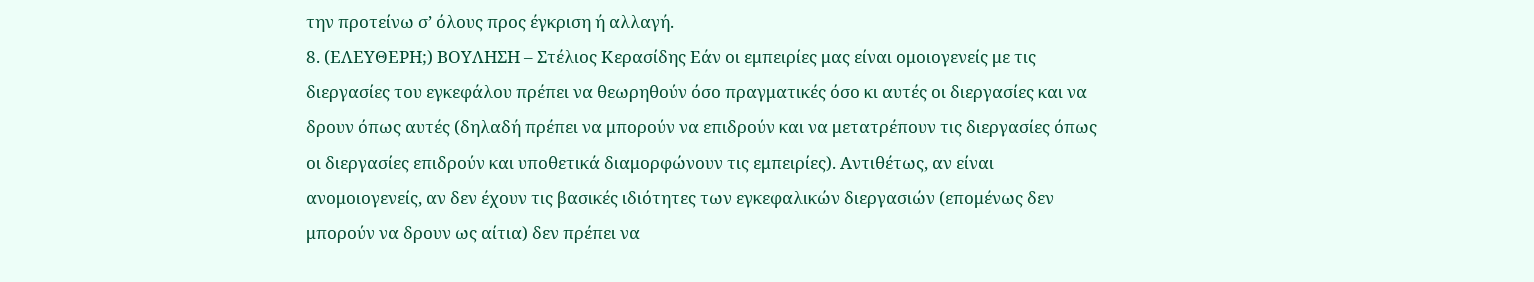την προτείνω σ’ όλους προς έγκριση ή αλλαγή.
8. (ΕΛΕΥΘΕΡΗ;) ΒΟΥΛΗΣΗ – Στέλιος Κερασίδης Εάν οι εμπειρίες μας είναι ομοιογενείς με τις διεργασίες του εγκεφάλου πρέπει να θεωρηθούν όσο πραγματικές όσο κι αυτές οι διεργασίες και να δρουν όπως αυτές (δηλαδή πρέπει να μπορούν να επιδρούν και να μετατρέπουν τις διεργασίες όπως οι διεργασίες επιδρούν και υποθετικά διαμορφώνουν τις εμπειρίες). Αντιθέτως, αν είναι ανομοιογενείς, αν δεν έχουν τις βασικές ιδιότητες των εγκεφαλικών διεργασιών (επομένως δεν μπορούν να δρουν ως αίτια) δεν πρέπει να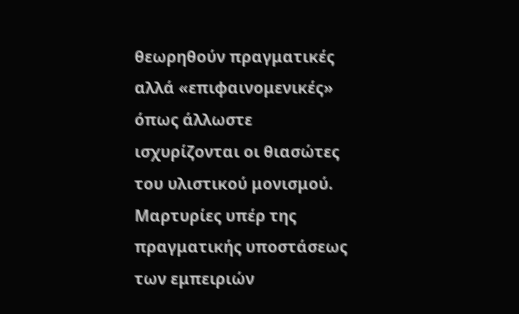θεωρηθούν πραγματικές αλλά «επιφαινομενικές» όπως άλλωστε ισχυρίζονται οι θιασώτες του υλιστικού μονισμού. Μαρτυρίες υπέρ της πραγματικής υποστάσεως των εμπειριών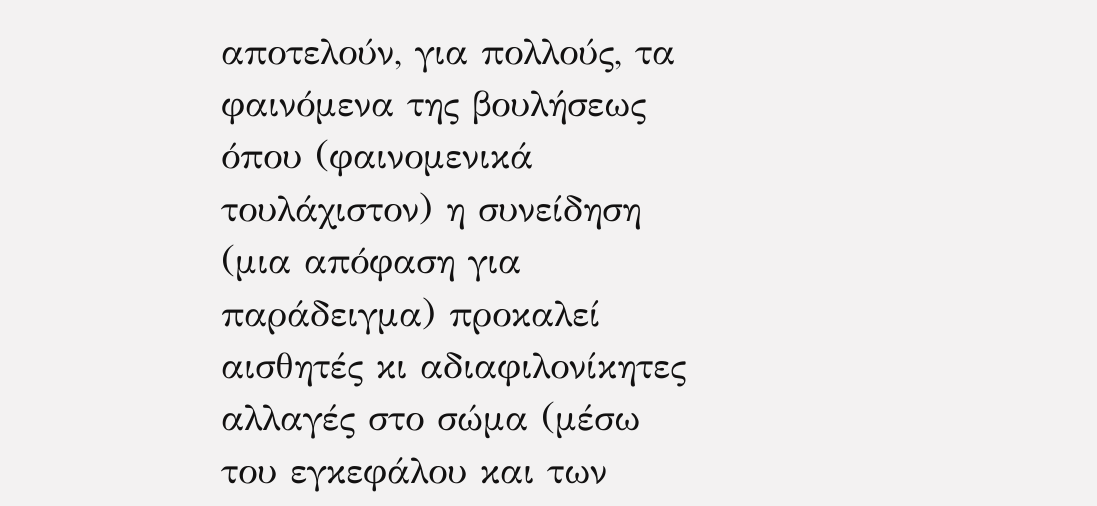αποτελούν, για πολλούς, τα φαινόμενα της βουλήσεως όπου (φαινομενικά τουλάχιστον) η συνείδηση (μια απόφαση για παράδειγμα) προκαλεί αισθητές κι αδιαφιλονίκητες αλλαγές στο σώμα (μέσω του εγκεφάλου και των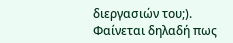διεργασιών του;). Φαίνεται δηλαδή πως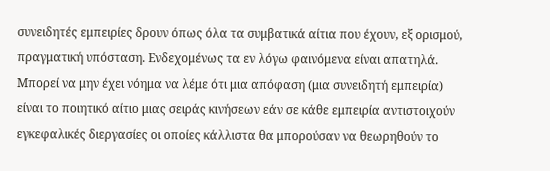συνειδητές εμπειρίες δρουν όπως όλα τα συμβατικά αίτια που έχουν, εξ ορισμού, πραγματική υπόσταση. Ενδεχομένως τα εν λόγω φαινόμενα είναι απατηλά. Μπορεί να μην έχει νόημα να λέμε ότι μια απόφαση (μια συνειδητή εμπειρία) είναι το ποιητικό αίτιο μιας σειράς κινήσεων εάν σε κάθε εμπειρία αντιστοιχούν εγκεφαλικές διεργασίες οι οποίες κάλλιστα θα μπορούσαν να θεωρηθούν το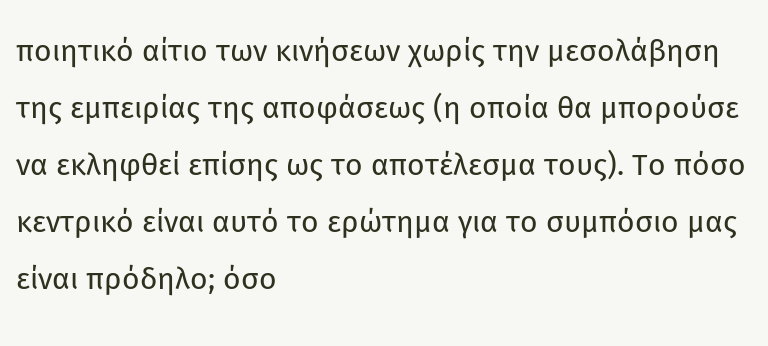ποιητικό αίτιο των κινήσεων χωρίς την μεσολάβηση της εμπειρίας της αποφάσεως (η οποία θα μπορούσε να εκληφθεί επίσης ως το αποτέλεσμα τους). Το πόσο κεντρικό είναι αυτό το ερώτημα για το συμπόσιο μας είναι πρόδηλο; όσο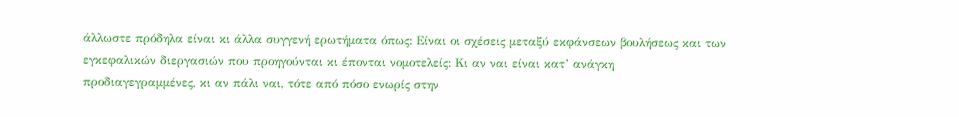άλλωστε πρόδηλα είναι κι άλλα συγγενή ερωτήματα όπως: Είναι οι σχέσεις μεταξύ εκφάνσεων βουλήσεως και των εγκεφαλικών διεργασιών που προηγούνται κι έπονται νομοτελείς: Κι αν ναι είναι κατ’ ανάγκη προδιαγεγραμμένες, κι αν πάλι ναι, τότε από πόσο ενωρίς στην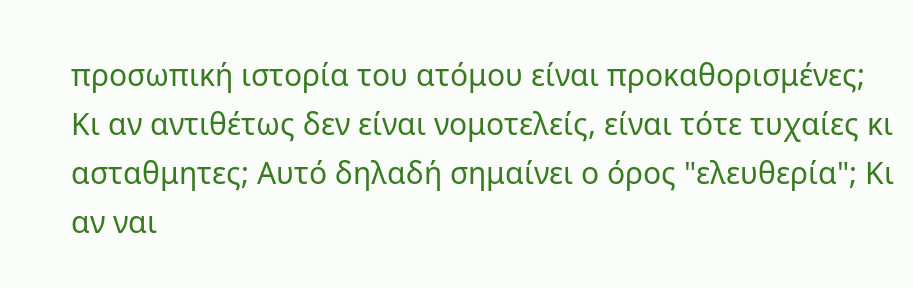προσωπική ιστορία του ατόμου είναι προκαθορισμένες; Κι αν αντιθέτως δεν είναι νομοτελείς, είναι τότε τυχαίες κι ασταθμητες; Αυτό δηλαδή σημαίνει ο όρος "ελευθερία"; Κι αν ναι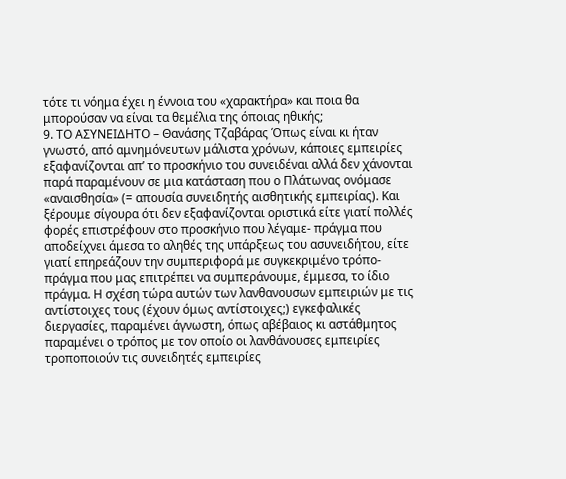τότε τι νόημα έχει η έννοια του «χαρακτήρα» και ποια θα μπορούσαν να είναι τα θεμέλια της όποιας ηθικής;
9. ΤΟ ΑΣΥΝΕΙΔΗΤΟ – Θανάσης Τζαβάρας Όπως είναι κι ήταν γνωστό, από αμνημόνευτων μάλιστα χρόνων, κάποιες εμπειρίες εξαφανίζονται απ’ το προσκήνιο του συνειδέναι αλλά δεν χάνονται παρά παραμένουν σε μια κατάσταση που ο Πλάτωνας ονόμασε «αναισθησία» (= απουσία συνειδητής αισθητικής εμπειρίας). Και ξέρουμε σίγουρα ότι δεν εξαφανίζονται οριστικά είτε γιατί πολλές φορές επιστρέφουν στο προσκήνιο που λέγαμε- πράγμα που αποδείχνει άμεσα το αληθές της υπάρξεως του ασυνειδήτου, είτε γιατί επηρεάζουν την συμπεριφορά με συγκεκριμένο τρόπο- πράγμα που μας επιτρέπει να συμπεράνουμε, έμμεσα, το ίδιο πράγμα. Η σχέση τώρα αυτών των λανθανουσων εμπειριών με τις αντίστοιχες τους (έχουν όμως αντίστοιχες;) εγκεφαλικές διεργασίες, παραμένει άγνωστη, όπως αβέβαιος κι αστάθμητος παραμένει ο τρόπος με τον οποίο οι λανθάνουσες εμπειρίες τροποποιούν τις συνειδητές εμπειρίες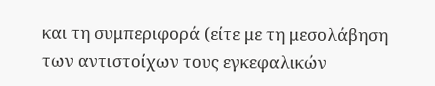και τη συμπεριφορά (είτε με τη μεσολάβηση των αντιστοίχων τους εγκεφαλικών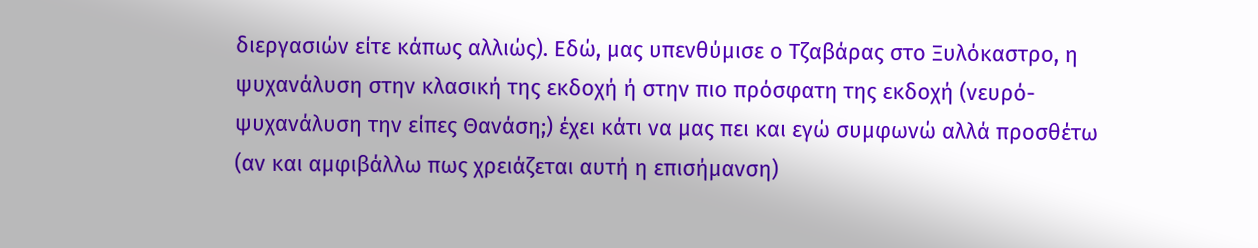διεργασιών είτε κάπως αλλιώς). Εδώ, μας υπενθύμισε ο Τζαβάρας στο Ξυλόκαστρο, η ψυχανάλυση στην κλασική της εκδοχή ή στην πιο πρόσφατη της εκδοχή (νευρό- ψυχανάλυση την είπες Θανάση;) έχει κάτι να μας πει και εγώ συμφωνώ αλλά προσθέτω (αν και αμφιβάλλω πως χρειάζεται αυτή η επισήμανση)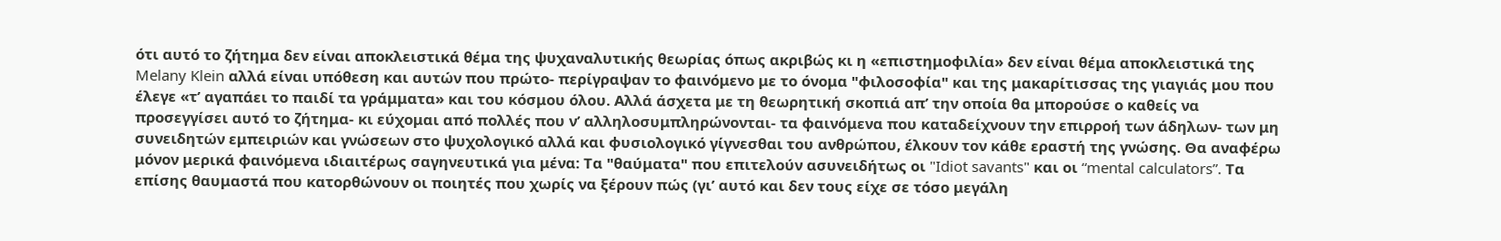ότι αυτό το ζήτημα δεν είναι αποκλειστικά θέμα της ψυχαναλυτικής θεωρίας όπως ακριβώς κι η «επιστημοφιλία» δεν είναι θέμα αποκλειστικά της Melany Klein αλλά είναι υπόθεση και αυτών που πρώτο- περίγραψαν το φαινόμενο με το όνομα "φιλοσοφία" και της μακαρίτισσας της γιαγιάς μου που έλεγε «τ’ αγαπάει το παιδί τα γράμματα» και του κόσμου όλου. Αλλά άσχετα με τη θεωρητική σκοπιά απ’ την οποία θα μπορούσε ο καθείς να προσεγγίσει αυτό το ζήτημα- κι εύχομαι από πολλές που ν’ αλληλοσυμπληρώνονται- τα φαινόμενα που καταδείχνουν την επιρροή των άδηλων- των μη συνειδητών εμπειριών και γνώσεων στο ψυχολογικό αλλά και φυσιολογικό γίγνεσθαι του ανθρώπου, έλκουν τον κάθε εραστή της γνώσης. Θα αναφέρω μόνον μερικά φαινόμενα ιδιαιτέρως σαγηνευτικά για μένα: Τα "θαύματα" που επιτελούν ασυνειδήτως οι "Idiot savants" και οι “mental calculators”. Τα επίσης θαυμαστά που κατορθώνουν οι ποιητές που χωρίς να ξέρουν πώς (γι’ αυτό και δεν τους είχε σε τόσο μεγάλη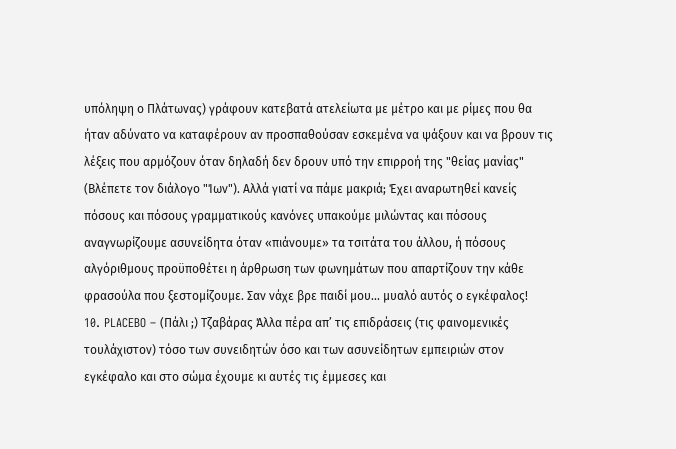υπόληψη ο Πλάτωνας) γράφουν κατεβατά ατελείωτα με μέτρο και με ρίμες που θα ήταν αδύνατο να καταφέρουν αν προσπαθούσαν εσκεμένα να ψάξουν και να βρουν τις λέξεις που αρμόζουν όταν δηλαδή δεν δρουν υπό την επιρροή της "θείας μανίας" (Βλέπετε τον διάλογο "Ίων"). Αλλά γιατί να πάμε μακριά; Έχει αναρωτηθεί κανείς πόσους και πόσους γραμματικούς κανόνες υπακούμε μιλώντας και πόσους αναγνωρίζουμε ασυνείδητα όταν «πιάνουμε» τα τσιτάτα του άλλου, ή πόσους αλγόριθμους προϋποθέτει η άρθρωση των φωνημάτων που απαρτίζουν την κάθε φρασούλα που ξεστομίζουμε. Σαν νάχε βρε παιδί μου... μυαλό αυτός ο εγκέφαλος!
10. PLACEBO – (Πάλι ;) Τζαβάρας Άλλα πέρα απ’ τις επιδράσεις (τις φαινομενικές τουλάχιστον) τόσο των συνειδητών όσο και των ασυνείδητων εμπειριών στον εγκέφαλο και στο σώμα έχουμε κι αυτές τις έμμεσες και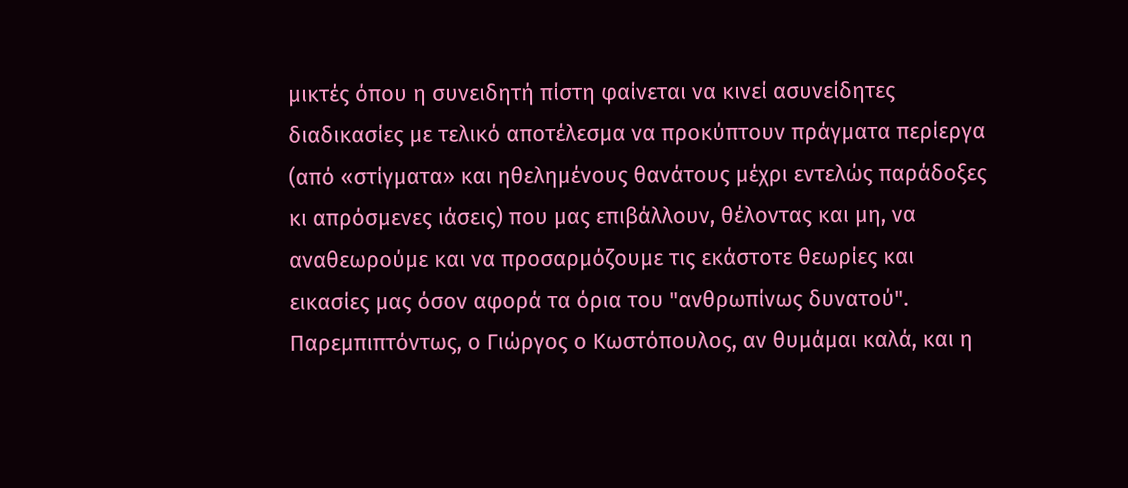μικτές όπου η συνειδητή πίστη φαίνεται να κινεί ασυνείδητες διαδικασίες με τελικό αποτέλεσμα να προκύπτουν πράγματα περίεργα (από «στίγματα» και ηθελημένους θανάτους μέχρι εντελώς παράδοξες κι απρόσμενες ιάσεις) που μας επιβάλλουν, θέλοντας και μη, να αναθεωρούμε και να προσαρμόζουμε τις εκάστοτε θεωρίες και εικασίες μας όσον αφορά τα όρια του "ανθρωπίνως δυνατού". Παρεμπιπτόντως, ο Γιώργος ο Κωστόπουλος, αν θυμάμαι καλά, και η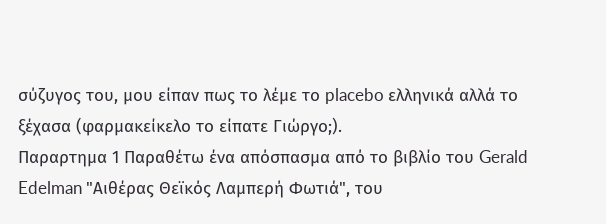σύζυγος του, μου είπαν πως το λέμε το placebo ελληνικά αλλά το ξέχασα (φαρμακείκελο το είπατε Γιώργο;).
Παραρτημα 1 Παραθέτω ένα απόσπασμα από το βιβλίο του Gerald Edelman "Αιθέρας Θεϊκός Λαμπερή Φωτιά", του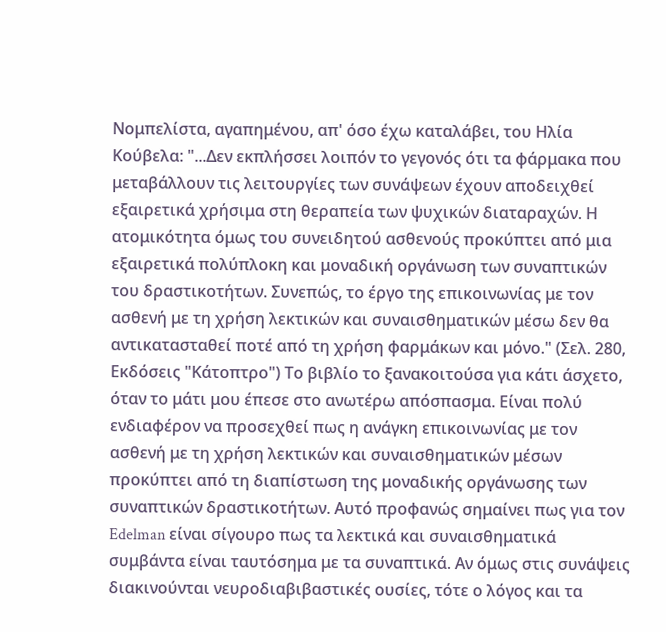Νομπελίστα, αγαπημένου, απ' όσο έχω καταλάβει, του Ηλία Κούβελα: "...Δεν εκπλήσσει λοιπόν το γεγονός ότι τα φάρμακα που μεταβάλλουν τις λειτουργίες των συνάψεων έχουν αποδειχθεί εξαιρετικά χρήσιμα στη θεραπεία των ψυχικών διαταραχών. Η ατομικότητα όμως του συνειδητού ασθενούς προκύπτει από μια εξαιρετικά πολύπλοκη και μοναδική οργάνωση των συναπτικών του δραστικοτήτων. Συνεπώς, το έργο της επικοινωνίας με τον ασθενή με τη χρήση λεκτικών και συναισθηματικών μέσω δεν θα αντικατασταθεί ποτέ από τη χρήση φαρμάκων και μόνο." (Σελ. 280, Εκδόσεις "Κάτοπτρο") Το βιβλίο το ξανακοιτούσα για κάτι άσχετο, όταν το μάτι μου έπεσε στο ανωτέρω απόσπασμα. Είναι πολύ ενδιαφέρον να προσεχθεί πως η ανάγκη επικοινωνίας με τον ασθενή με τη χρήση λεκτικών και συναισθηματικών μέσων προκύπτει από τη διαπίστωση της μοναδικής οργάνωσης των συναπτικών δραστικοτήτων. Αυτό προφανώς σημαίνει πως για τον Edelman είναι σίγουρο πως τα λεκτικά και συναισθηματικά συμβάντα είναι ταυτόσημα με τα συναπτικά. Αν όμως στις συνάψεις διακινούνται νευροδιαβιβαστικές ουσίες, τότε ο λόγος και τα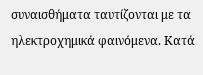συναισθήματα ταυτίζονται με τα ηλεκτροχημικά φαινόμενα. Κατά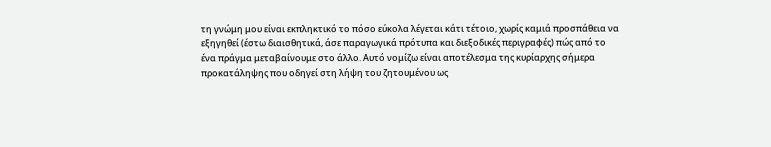τη γνώμη μου είναι εκπληκτικό το πόσο εύκολα λέγεται κάτι τέτοιο, χωρίς καμιά προσπάθεια να εξηγηθεί (έστω διαισθητικά, άσε παραγωγικά πρότυπα και διεξοδικές περιγραφές) πώς από το ένα πράγμα μεταβαίνουμε στο άλλο. Αυτό νομίζω είναι αποτέλεσμα της κυρίαρχης σήμερα προκατάληψης που οδηγεί στη λήψη του ζητουμένου ως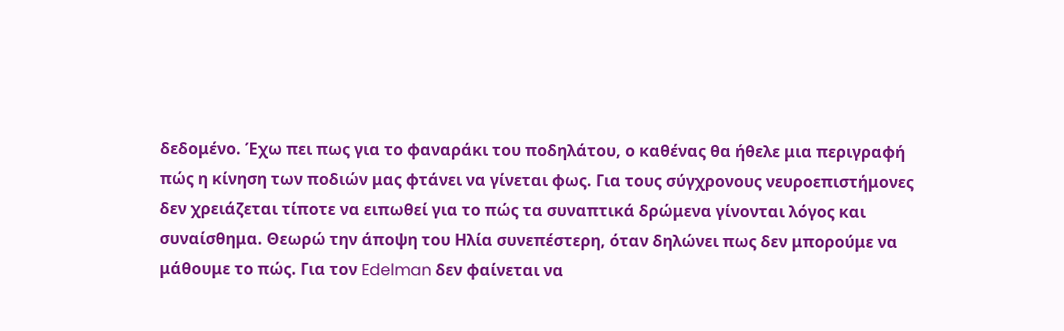δεδομένο. Έχω πει πως για το φαναράκι του ποδηλάτου, ο καθένας θα ήθελε μια περιγραφή πώς η κίνηση των ποδιών μας φτάνει να γίνεται φως. Για τους σύγχρονους νευροεπιστήμονες δεν χρειάζεται τίποτε να ειπωθεί για το πώς τα συναπτικά δρώμενα γίνονται λόγος και συναίσθημα. Θεωρώ την άποψη του Ηλία συνεπέστερη, όταν δηλώνει πως δεν μπορούμε να μάθουμε το πώς. Για τον Edelman δεν φαίνεται να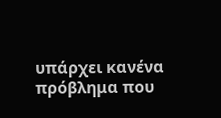υπάρχει κανένα πρόβλημα που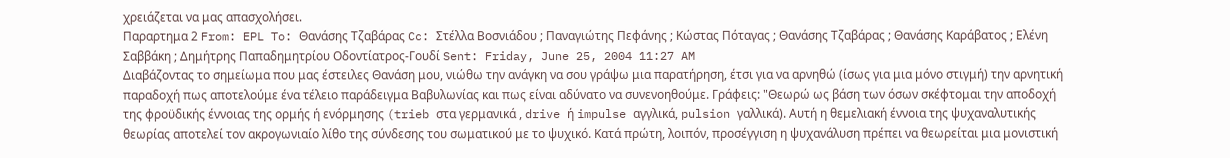χρειάζεται να μας απασχολήσει.
Παραρτημα 2 From: EPL To: Θανάσης Τζαβάρας Cc: Στέλλα Βοσνιάδου ; Παναγιώτης Πεφάνης ; Κώστας Πόταγας ; Θανάσης Τζαβάρας ; Θανάσης Καράβατος ; Ελένη Σαββάκη ; Δημήτρης Παπαδημητρίου Οδοντίατρος-Γουδί Sent: Friday, June 25, 2004 11:27 AM
Διαβάζοντας το σημείωμα που μας έστειλες Θανάση μου, νιώθω την ανάγκη να σου γράψω μια παρατήρηση, έτσι για να αρνηθώ (ίσως για μια μόνο στιγμή) την αρνητική παραδοχή πως αποτελούμε ένα τέλειο παράδειγμα Βαβυλωνίας και πως είναι αδύνατο να συνενοηθούμε. Γράφεις: "Θεωρώ ως βάση των όσων σκέφτομαι την αποδοχή της φροϋδικής έννοιας της ορμής ή ενόρμησης (trieb στα γερμανικά , drive ή impulse αγγλικά, pulsion γαλλικά). Αυτή η θεμελιακή έννοια της ψυχαναλυτικής θεωρίας αποτελεί τον ακρογωνιαίο λίθο της σύνδεσης του σωματικού με το ψυχικό. Κατά πρώτη, λοιπόν, προσέγγιση η ψυχανάλυση πρέπει να θεωρείται μια μονιστική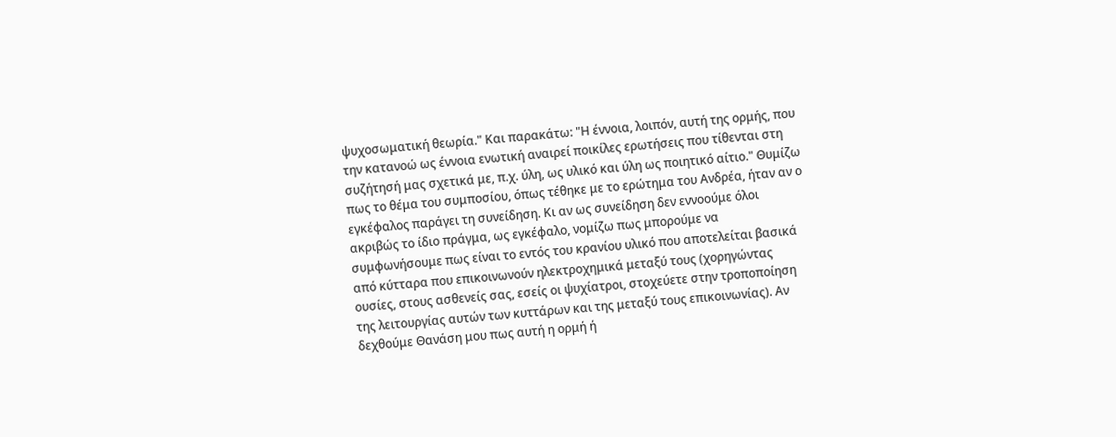ψυχοσωματική θεωρία." Και παρακάτω: "Η έννοια, λοιπόν, αυτή της ορμής, που την κατανοώ ως έννοια ενωτική αναιρεί ποικίλες ερωτήσεις που τίθενται στη συζήτησή μας σχετικά με, π.χ. ύλη, ως υλικό και ύλη ως ποιητικό αίτιο." Θυμίζω πως το θέμα του συμποσίου, όπως τέθηκε με το ερώτημα του Ανδρέα, ήταν αν ο εγκέφαλος παράγει τη συνείδηση. Κι αν ως συνείδηση δεν εννοούμε όλοι ακριβώς το ίδιο πράγμα, ως εγκέφαλο, νομίζω πως μπορούμε να συμφωνήσουμε πως είναι το εντός του κρανίου υλικό που αποτελείται βασικά από κύτταρα που επικοινωνούν ηλεκτροχημικά μεταξύ τους (χορηγώντας ουσίες, στους ασθενείς σας, εσείς οι ψυχίατροι, στοχεύετε στην τροποποίηση της λειτουργίας αυτών των κυττάρων και της μεταξύ τους επικοινωνίας). Αν δεχθούμε Θανάση μου πως αυτή η ορμή ή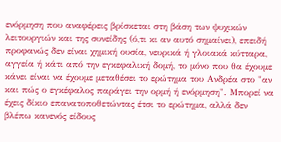ενόρμηση που αναφέρεις βρίσκεται στη βάση των ψυχικών λειτουργιών και της συνείδης (ό,τι κι αν αυτό σημαίνει), επειδή προφανώς δεν είναι χημική ουσία, νευρικά ή γλοιακά κύτταρα, αγγεία ή κάτι από την εγκεφαλική δομή, το μόνο που θα έχουμε κάνει είναι να έχουμε μεταθέσει το ερώτημα του Ανδρέα στο "αν και πώς ο εγκέφαλος παράγει την ορμή ή ενόρμηση". Μπορεί να έχεις δίκιο επανατοποθετώντας έτσι το ερώτημα, αλλά δεν βλέπω κανενός είδους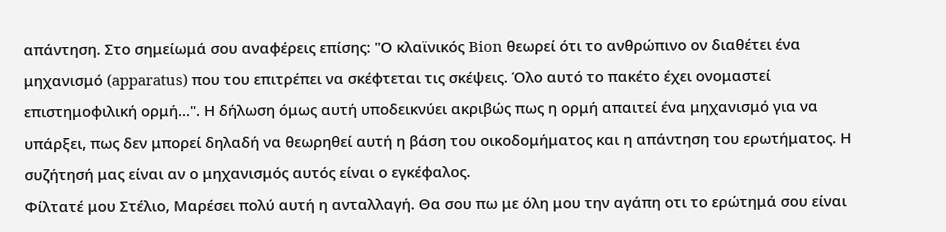απάντηση. Στο σημείωμά σου αναφέρεις επίσης: "Ο κλαϊνικός Bion θεωρεί ότι το ανθρώπινο ον διαθέτει ένα μηχανισμό (apparatus) που του επιτρέπει να σκέφτεται τις σκέψεις. Όλο αυτό το πακέτο έχει ονομαστεί επιστημοφιλική ορμή...". Η δήλωση όμως αυτή υποδεικνύει ακριβώς πως η ορμή απαιτεί ένα μηχανισμό για να υπάρξει, πως δεν μπορεί δηλαδή να θεωρηθεί αυτή η βάση του οικοδομήματος και η απάντηση του ερωτήματος. Η συζήτησή μας είναι αν ο μηχανισμός αυτός είναι ο εγκέφαλος.
Φίλτατέ μου Στέλιο, Μαρέσει πολύ αυτή η ανταλλαγή. Θα σου πω με όλη μου την αγάπη οτι το ερώτημά σου είναι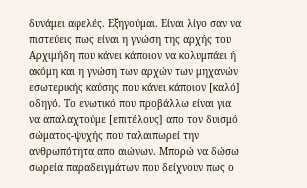δυνάμει αφελές. Εξηγούμαι. Είναι λίγο σαν να πιστεύεις πως είναι η γνώση της αρχής του Αρχιμήδη που κάνει κάποιον να κολυμπάει ή ακόμη και η γνώση των αρχών των μηχανών εσωτερικής καύσης που κάνει κάποιον [καλό] οδηγό. Το ενωτικό που προβάλλω είναι για να απαλαχτούμε [επιτέλους] απο τον δυισμό σώματος-ψυχής που ταλαιπωρεί την ανθρωπότητα απο αιώνων. Μπορώ να δώσω σωρεία παραδειγμάτων που δείχνουν πως ο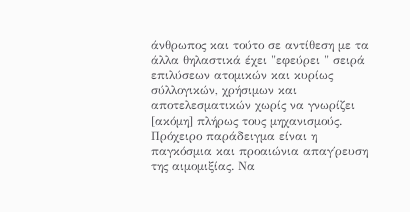άνθρωπος και τούτο σε αντίθεση με τα άλλα θηλαστικά έχει "εφεύρει " σειρά επιλύσεων ατομικών και κυρίως σύλλογικών, χρήσιμων και αποτελεσματικών χωρίς να γνωρίζει [ακόμη] πλήρως τους μηχανισμούς. Πρόχειρο παράδειγμα είναι η παγκόσμια και προαιώνια απαγ΄ρευση της αιμομιξίας. Να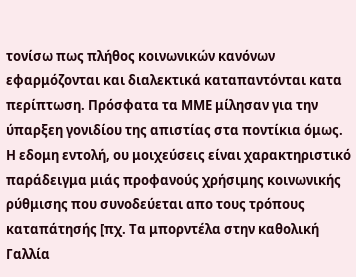τονίσω πως πλήθος κοινωνικών κανόνων εφαρμόζονται και διαλεκτικά καταπαντόνται κατα περίπτωση. Πρόσφατα τα ΜΜΕ μίλησαν για την ύπαρξεη γονιδίου της απιστίας στα ποντίκια όμως. Η εδομη εντολή, ου μοιχεύσεις είναι χαρακτηριστικό παράδειγμα μιάς προφανούς χρήσιμης κοινωνικής ρύθμισης που συνοδεύεται απο τους τρόπους καταπάτησής [πχ. Τα μπορντέλα στην καθολική Γαλλία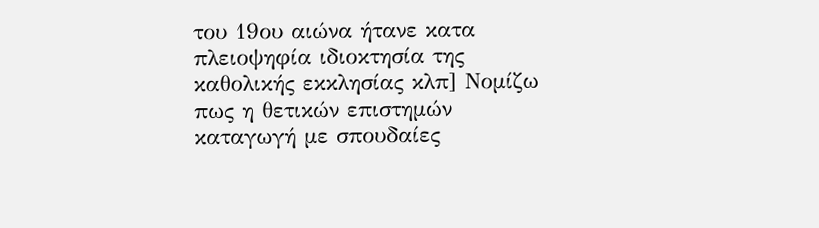του 19ου αιώνα ήτανε κατα πλειοψηφία ιδιοκτησία της καθολικής εκκλησίας κλπ] Νομίζω πως η θετικών επιστημών καταγωγή με σπουδαίες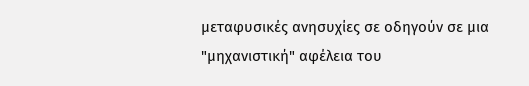μεταφυσικές ανησυχίες σε οδηγούν σε μια "μηχανιστική" αφέλεια του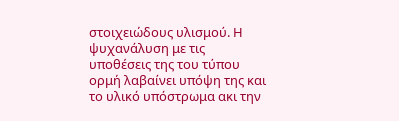στοιχειώδους υλισμού. Η ψυχανάλυση με τις υποθέσεις της του τύπου ορμή λαβαίνει υπόψη της και το υλικό υπόστρωμα ακι την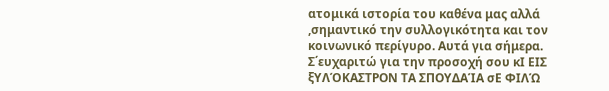ατομικά ιστορία του καθένα μας αλλά ,σημαντικό την συλλογικότητα και τον κοινωνικό περίγυρο. Αυτά για σήμερα. Σ΄ευχαριτώ για την προσοχή σου κΙ ΕΙΣ ξΥΛΌΚΑΣΤΡΟΝ ΤΑ ΣΠΟΥΔΑΊΑ σΕ ΦΙΛΏ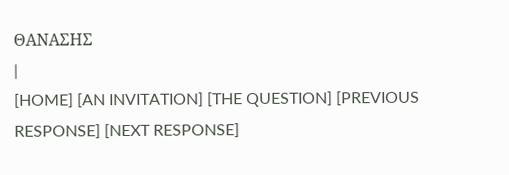ΘΑΝΑΣΗΣ
|
[HOME] [AN INVITATION] [THE QUESTION] [PREVIOUS RESPONSE] [NEXT RESPONSE]